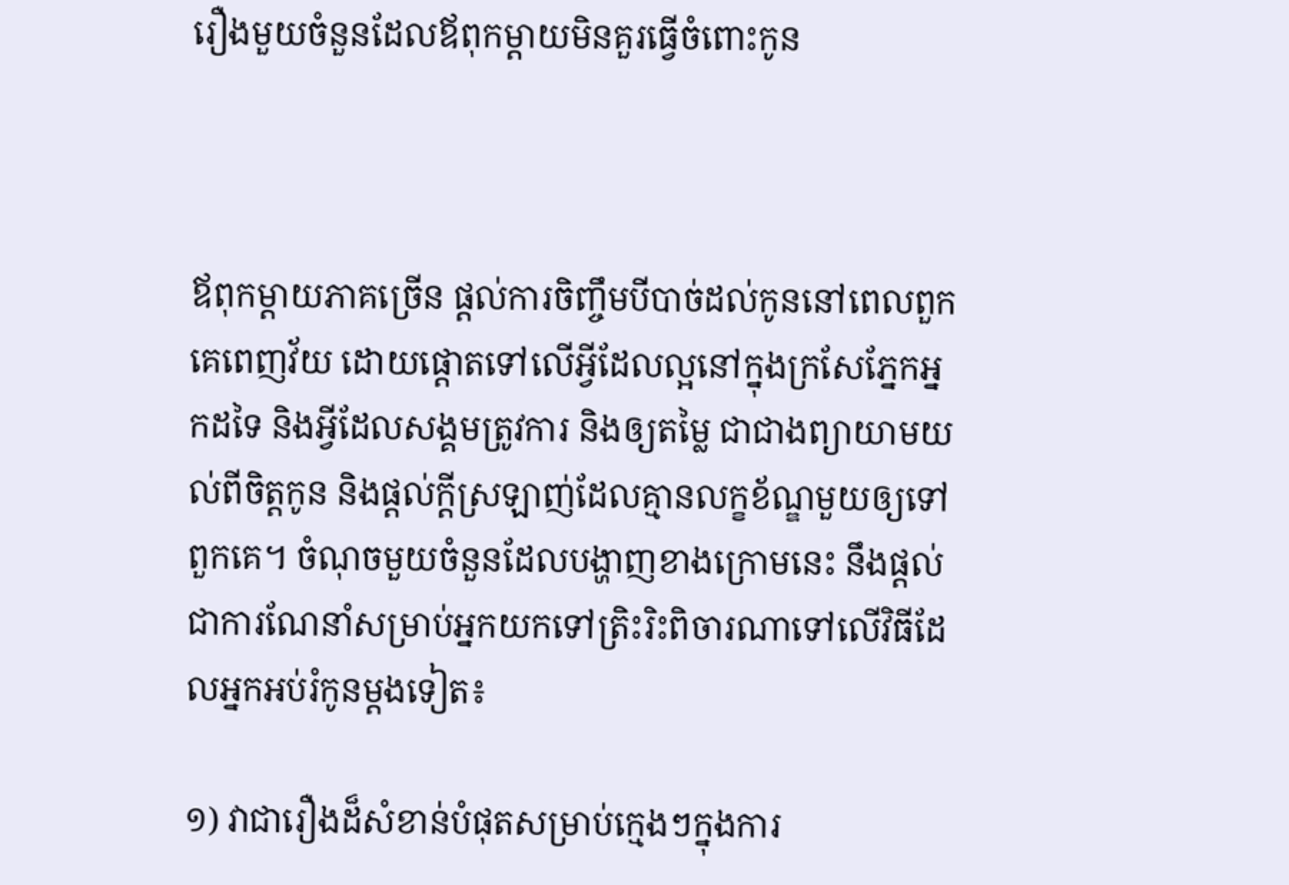រឿងមួយចំនួនដែលឪពុកម្ដាយមិនគួរធ្វើចំពោះកូន



ឪពុកម្ដាយភាគច្រើន ផ្ដល់ការចិញ្ចឹមបីបាច់ដល់កូននៅពេលពួកគេពេញវ័យ ដោយផ្ដោតទៅលើអ្វីដែលល្អនៅក្នុងក្រសែភ្នែកអ្នកដទៃ និងអ្វីដែលសង្គមត្រូវការ និងឲ្យតម្លៃ ជាជាងព្យាយាមយល់ពីចិត្តកូន និងផ្ដល់ក្ដីស្រឡាញ់ដែលគ្មានលក្ខខ័ណ្ឌមួយឲ្យទៅពួកគេ។ ចំណុចមួយចំនួនដែលបង្ហាញខាងក្រោមនេះ នឹងផ្ដល់ជាការណែនាំសម្រាប់អ្នកយកទៅត្រិះរិះពិចារណាទៅលើវិធីដែលអ្នកអប់រំកូនម្ដងទៀត៖

១) វាជារឿងដ៏សំខាន់បំផុតសម្រាប់ក្មេងៗក្នុងការ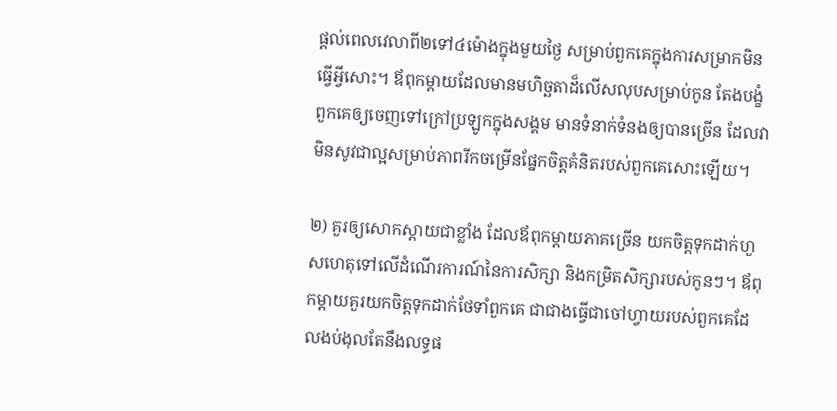ផ្ដល់ពេលវេលាពី២ទៅ៤ម៉ោងក្នុងមួយថ្ងៃ សម្រាប់ពួកគេក្នុងការសម្រាកមិនធ្វើអ្វីសោះ។ ឪពុកម្ដាយដែលមានមហិច្ឆតាដ៏លើសលុបសម្រាប់កូន តែងបង្ខំពួកគេឲ្យចេញទៅក្រៅប្រឡូកក្នុងសង្គម មានទំនាក់ទំនងឲ្យបានច្រើន ដែលវាមិនសូវជាល្អសម្រាប់ភាពរីកចម្រើនផ្នែកចិត្តគំនិតរបស់ពួកគេសោះឡើយ។

២) គួរឲ្យសោកស្ដាយជាខ្លាំង ដែលឪពុកម្ដាយភាគច្រើន យកចិត្តទុកដាក់ហួសហេតុទៅលើដំណើរការណ៍នៃការសិក្សា និងកម្រិតសិក្សារបស់កូនៗ។ ឪពុកម្ដាយគួរយកចិត្តទុកដាក់ថែទាំពួកគេ ជាជាងធ្វើជាចៅហ្វាយរបស់ពួកគេដែលងប់ងុលតែនឹងលទ្ធផ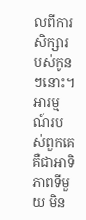លពីការសិក្សារបស់កូនៗនោះ។ អារម្មណ៍របស់ពួកគេ គឺជាអាទិភាពទីមួយ មិន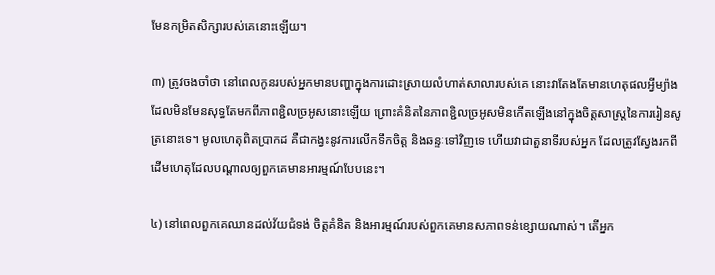មែនកម្រិតសិក្សារបស់គេនោះឡើយ។

៣) ត្រូវចងចាំថា នៅពេលកូនរបស់អ្នកមានបញ្ហាក្នុងការដោះស្រាយលំហាត់សាលារបស់គេ នោះវាតែងតែមានហេតុផលអ្វីម្យ៉ាង ដែលមិនមែនសុទ្ធតែមកពីភាពខ្ជិលច្រអូសនោះឡើយ ព្រោះគំនិតនៃភាពខ្ជិលច្រអូសមិនកើតឡើងនៅក្នុងចិត្តសាស្រ្តនៃការរៀនសូត្រនោះទេ។ មូលហេតុពិតប្រាកដ គឺជាកង្វះនូវការលើកទឹកចិត្ត និងឆន្ទៈទៅវិញទេ ហើយវាជាតួនាទីរបស់អ្នក ដែលត្រូវស្វែងរកពីដើមហេតុដែលបណ្ដាលឲ្យពួកគេមានអារម្មណ៍បែបនេះ។

៤) នៅពេលពួកគេឈានដល់វ័យជំទង់ ចិត្តគំនិត និងអារម្មណ៍របស់ពួកគេមានសភាពទន់ខ្សោយណាស់។ តើអ្នក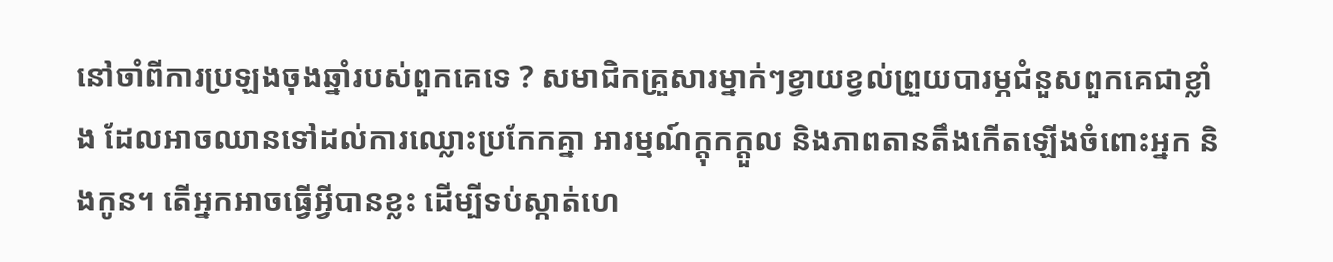នៅចាំពីការប្រឡងចុងឆ្នាំរបស់ពួកគេទេ ? សមាជិកគ្រួសារម្នាក់ៗខ្វាយខ្វល់ព្រួយបារម្ភជំនួសពួកគេជាខ្លាំង ដែលអាចឈានទៅដល់ការឈ្លោះប្រកែកគ្នា អារម្មណ៍ក្ដុកក្ដួល និងភាពតានតឹងកើតឡើងចំពោះអ្នក និងកូន។ តើអ្នកអាចធ្វើអ្វីបានខ្លះ ដើម្បីទប់ស្កាត់ហេ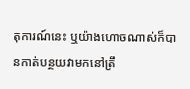តុការណ៍នេះ ឬយ៉ាងហោចណាស់ក៏បានកាត់បន្ថយវាមកនៅត្រឹ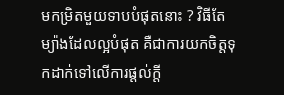មកម្រិតមួយទាបបំផុតនោះ ? វិធីតែម្យ៉ាងដែលល្អបំផុត គឺជាការយកចិត្តទុកដាក់ទៅលើការផ្ដល់ក្ដី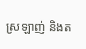ស្រឡាញ់ និងត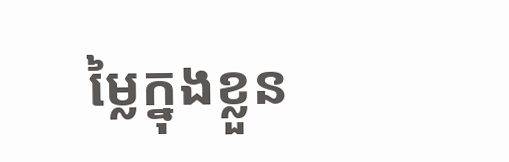ម្លៃក្នុងខ្លួន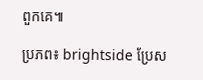ពួកគេ៕

ប្រភព៖ brightside ប្រែស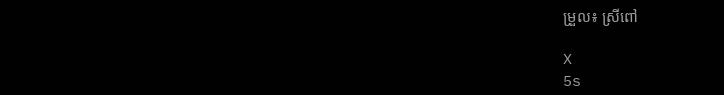ម្រួល៖ ស្រីពៅ

X
5s